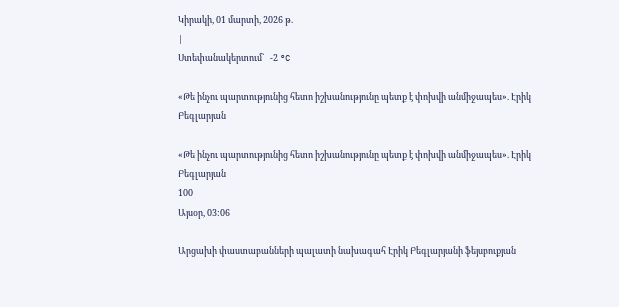Կիրակի, 01 մարտի, 2026 թ.
|
Ստեփանակերտում`   -2 °C

«Թե ինչու պարտությունից հետո իշխանությունը պետք է փոխվի անմիջապես». Էրիկ Բեգլարյան

«Թե ինչու պարտությունից հետո իշխանությունը պետք է փոխվի անմիջապես». Էրիկ Բեգլարյան
100
Այսօր, 03:06

Արցախի փաստաբանների պալատի նախագահ Էրիկ Բեգլարյանի ֆեյսբուքյան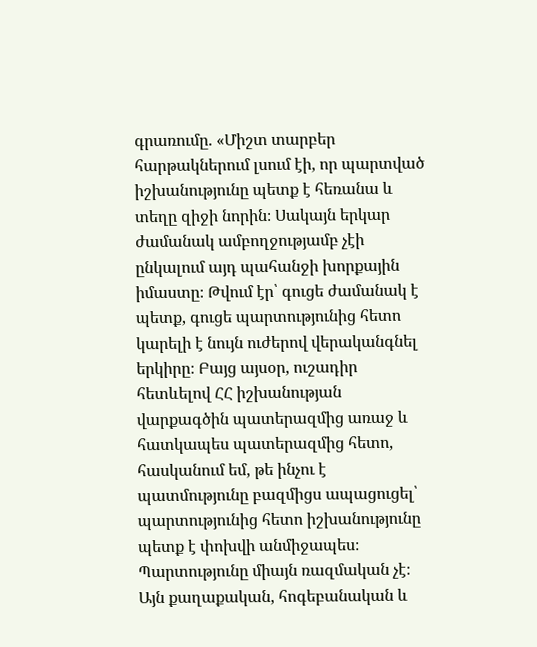գրառումը. «Միշտ տարբեր հարթակներում լսում էի, որ պարտված իշխանությունը պետք է հեռանա և տեղը զիջի նորին։ Սակայն երկար ժամանակ ամբողջությամբ չէի ընկալում այդ պահանջի խորքային իմաստը։ Թվում էր՝ գուցե ժամանակ է պետք, գուցե պարտությունից հետո կարելի է նույն ուժերով վերականգնել երկիրը։ Բայց այսօր, ուշադիր հետևելով ՀՀ իշխանության վարքագծին պատերազմից առաջ և հատկապես պատերազմից հետո, հասկանում եմ, թե ինչու է պատմությունը բազմիցս ապացուցել՝ պարտությունից հետո իշխանությունը պետք է փոխվի անմիջապես։
Պարտությունը միայն ռազմական չէ։ Այն քաղաքական, հոգեբանական և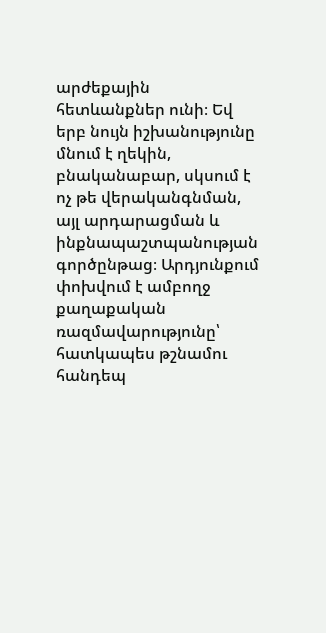արժեքային հետևանքներ ունի։ Եվ երբ նույն իշխանությունը մնում է ղեկին, բնականաբար, սկսում է ոչ թե վերականգնման, այլ արդարացման և ինքնապաշտպանության գործընթաց։ Արդյունքում փոխվում է ամբողջ քաղաքական ռազմավարությունը՝ հատկապես թշնամու հանդեպ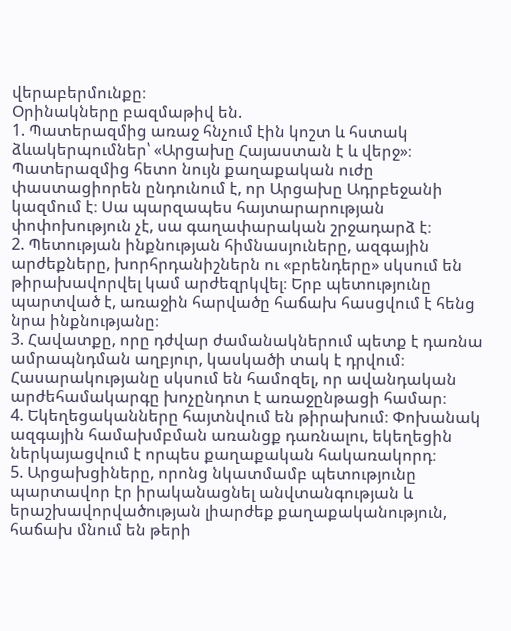վերաբերմունքը։
Օրինակները բազմաթիվ են.
1. Պատերազմից առաջ հնչում էին կոշտ և հստակ ձևակերպումներ՝ «Արցախը Հայաստան է և վերջ»։ Պատերազմից հետո նույն քաղաքական ուժը փաստացիորեն ընդունում է, որ Արցախը Ադրբեջանի կազմում է։ Սա պարզապես հայտարարության փոփոխություն չէ, սա գաղափարական շրջադարձ է։
2. Պետության ինքնության հիմնասյուները, ազգային արժեքները, խորհրդանիշներն ու «բրենդերը» սկսում են թիրախավորվել կամ արժեզրկվել։ Երբ պետությունը պարտված է, առաջին հարվածը հաճախ հասցվում է հենց նրա ինքնությանը։
3. Հավատքը, որը դժվար ժամանակներում պետք է դառնա ամրապնդման աղբյուր, կասկածի տակ է դրվում։ Հասարակությանը սկսում են համոզել, որ ավանդական արժեհամակարգը խոչընդոտ է առաջընթացի համար։
4. Եկեղեցականները հայտնվում են թիրախում։ Փոխանակ ազգային համախմբման առանցք դառնալու, եկեղեցին ներկայացվում է որպես քաղաքական հակառակորդ։
5. Արցախցիները, որոնց նկատմամբ պետությունը պարտավոր էր իրականացնել անվտանգության և երաշխավորվածության լիարժեք քաղաքականություն, հաճախ մնում են թերի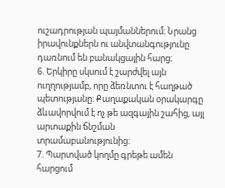ուշադրության պայմաններում։ Նրանց իրավունքներն ու անվտանգությունը դառնում են բանակցային հարց։
6. Երկիրը սկսում է շարժվել այն ուղղությամբ, որը ձեռնտու է հաղթած պետությանը։ Քաղաքական օրակարգը ձևավորվում է ոչ թե ազգային շահից, այլ արտաքին ճնշման տրամաբանությունից։
7. Պարտված կողմը գրեթե ամեն հարցում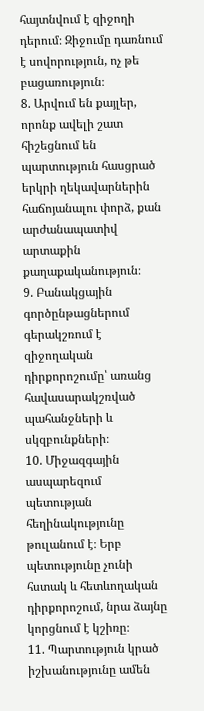հայտնվում է զիջողի դերում։ Զիջումը դառնում է սովորություն, ոչ թե բացառություն։
8. Արվում են քայլեր, որոնք ավելի շատ հիշեցնում են պարտություն հասցրած երկրի ղեկավարներին հաճոյանալու փորձ, քան արժանապատիվ արտաքին քաղաքականություն։
9. Բանակցային գործընթացներում գերակշռում է զիջողական դիրքորոշումը՝ առանց հավասարակշռված պահանջների և սկզբունքների։
10. Միջազգային ասպարեզում պետության հեղինակությունը թուլանում է։ Երբ պետությունը չունի հստակ և հետևողական դիրքորոշում, նրա ձայնը կորցնում է կշիռը։
11. Պարտություն կրած իշխանությունը ամեն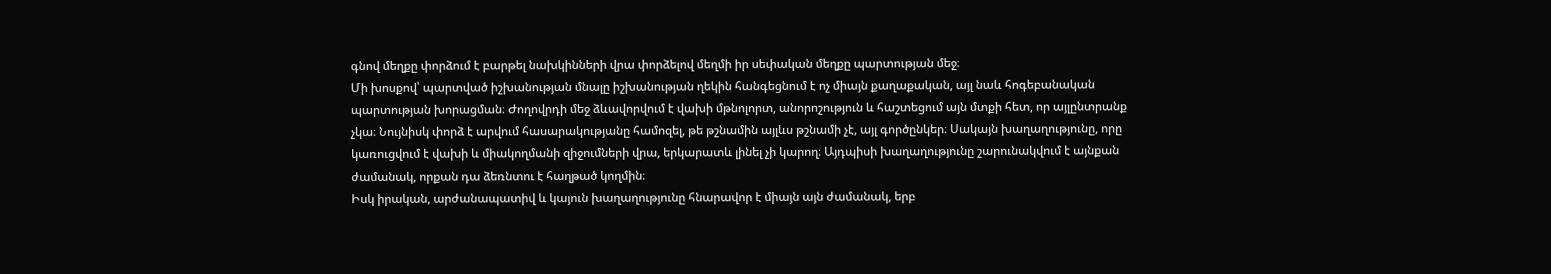գնով մեղքը փորձում է բարթել նախկինների վրա փորձելով մեղմի իր սեփական մեղքը պարտության մեջ։
Մի խոսքով՝ պարտված իշխանության մնալը իշխանության ղեկին հանգեցնում է ոչ միայն քաղաքական, այլ նաև հոգեբանական պարտության խորացման։ Ժողովրդի մեջ ձևավորվում է վախի մթնոլորտ, անորոշություն և հաշտեցում այն մտքի հետ, որ այլընտրանք չկա։ Նույնիսկ փորձ է արվում հասարակությանը համոզել, թե թշնամին այլևս թշնամի չէ, այլ գործընկեր։ Սակայն խաղաղությունը, որը կառուցվում է վախի և միակողմանի զիջումների վրա, երկարատև լինել չի կարող։ Այդպիսի խաղաղությունը շարունակվում է այնքան ժամանակ, որքան դա ձեռնտու է հաղթած կողմին։
Իսկ իրական, արժանապատիվ և կայուն խաղաղությունը հնարավոր է միայն այն ժամանակ, երբ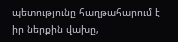պետությունը հաղթահարում է իր ներքին վախը,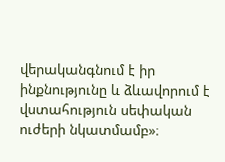վերականգնում է իր ինքնությունը և ձևավորում է վստահություն սեփական ուժերի նկատմամբ»։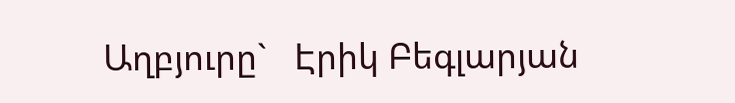Աղբյուրը`   Էրիկ Բեգլարյան